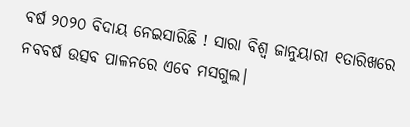ବର୍ଷ ୨୦୨୦ ବିଦାୟ ନେଇସାରିଛି ! ସାରା ବିଶ୍ୱ ଜାନୁୟାରୀ ୧ତାରିଖରେ ନବବର୍ଷ ଉତ୍ସବ ପାଳନରେ ଏବେ ମସଗୁଲ।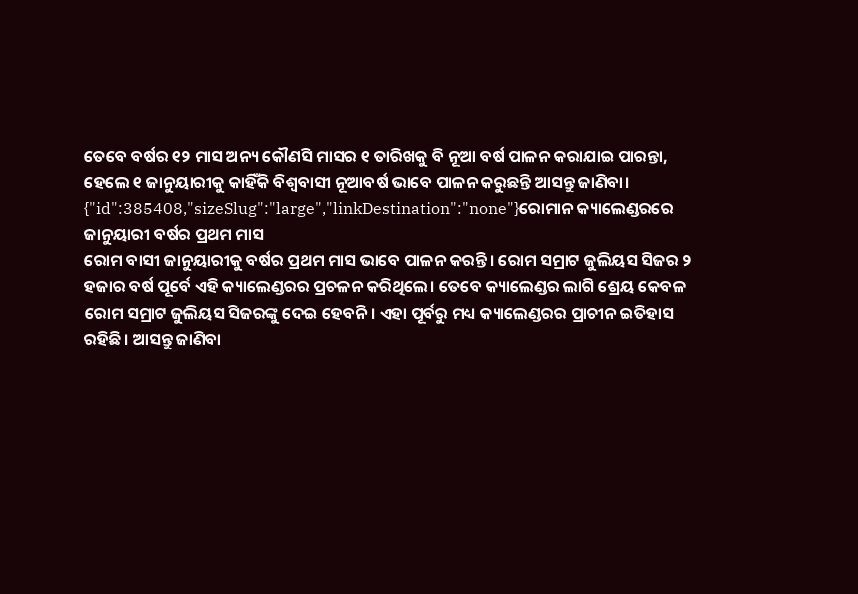ତେବେ ବର୍ଷର ୧୨ ମାସ ଅନ୍ୟ କୌଣସି ମାସର ୧ ତାରିଖକୁ ବି ନୂଆ ବର୍ଷ ପାଳନ କରାଯାଇ ପାରନ୍ତା, ହେଲେ ୧ ଜାନୁୟାରୀକୁ କାହିଁକି ବିଶ୍ୱବାସୀ ନୂଆବର୍ଷ ଭାବେ ପାଳନ କରୁଛନ୍ତି ଆସନ୍ତୁ ଜାଣିବା।
{"id":385408,"sizeSlug":"large","linkDestination":"none"}ରୋମାନ କ୍ୟାଲେଣ୍ଡରରେ ଜାନୁୟାରୀ ବର୍ଷର ପ୍ରଥମ ମାସ
ରୋମ ବାସୀ ଜାନୁୟାରୀକୁ ବର୍ଷର ପ୍ରଥମ ମାସ ଭାବେ ପାଳନ କରନ୍ତି। ରୋମ ସମ୍ରାଟ ଜୁଲିୟସ ସିଜର ୨ ହଜାର ବର୍ଷ ପୂର୍ବେ ଏହି କ୍ୟାଲେଣ୍ଡରର ପ୍ରଚଳନ କରିଥିଲେ। ତେବେ କ୍ୟାଲେଣ୍ଡର ଲାଗି ଶ୍ରେୟ କେବଳ ରୋମ ସମ୍ରାଟ ଜୁଲିୟସ ସିଜରଙ୍କୁ ଦେଇ ହେବନି। ଏହା ପୂର୍ବରୁ ମଧ୍ୟ କ୍ୟାଲେଣ୍ଡରର ପ୍ରାଚୀନ ଇତିହାସ ରହିଛି। ଆସନ୍ତୁ ଜାଣିବା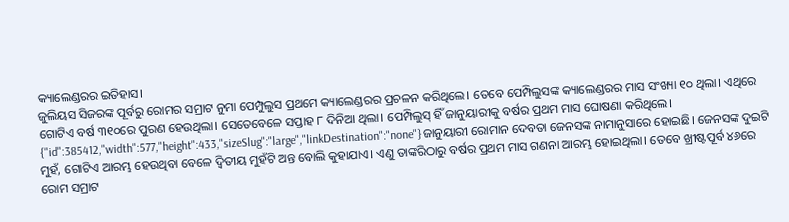କ୍ୟାଲେଣ୍ଡରର ଇତିହାସ।
ଜୁଲିୟସ ସିଜରଙ୍କ ପୂର୍ବରୁ ରୋମର ସମ୍ରାଟ ନୁମା ପେମ୍ପୁଲୁସ ପ୍ରଥମେ କ୍ୟାଲେଣ୍ଡରର ପ୍ରଚଳନ କରିଥିଲେ। ତେବେ ପେମ୍ପିଲୁସଙ୍କ କ୍ୟାଲେଣ୍ଡରର ମାସ ସଂଖ୍ୟା ୧୦ ଥିଲା। ଏଥିରେ ଗୋଟିଏ ବର୍ଷ ୩୧୦ରେ ପୁରଣ ହେଉଥିଲା। ସେତେବେଳେ ସପ୍ତାହ ୮ ଦିନିଆ ଥିଲା। ପେମ୍ପିଲୁସ୍ ହିଁ ଜାନୁୟାରୀକୁ ବର୍ଷର ପ୍ରଥମ ମାସ ଘୋଷଣା କରିଥିଲେ।
{"id":385412,"width":577,"height":433,"sizeSlug":"large","linkDestination":"none"}ଜାନୁୟାରୀ ରୋମାନ ଦେବତା ଜେନସଙ୍କ ନାମାନୁସାରେ ହୋଇଛି। ଜେନସଙ୍କ ଦୁଇଟି ମୁହଁ, ଗୋଟିଏ ଆରମ୍ଭ ହେଉଥିବା ବେଳେ ଦ୍ୱିତୀୟ ମୁହଁଟି ଅନ୍ତ ବୋଲି କୁହାଯାଏ। ଏଣୁ ତାଙ୍କରିଠାରୁ ବର୍ଷର ପ୍ରଥମ ମାସ ଗଣନା ଆରମ୍ଭ ହୋଇଥିଲା। ତେବେ ଖ୍ରୀଷ୍ଟପୂର୍ବ ୪୬ରେ ରୋମ ସମ୍ରାଟ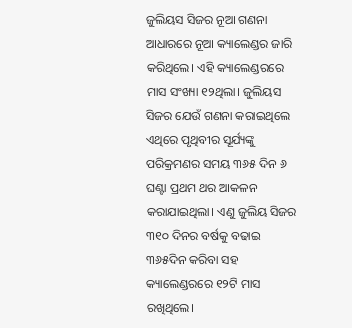ଜୁଲିୟସ ସିଜର ନୂଆ ଗଣନା ଆଧାରରେ ନୂଆ କ୍ୟାଲେଣ୍ଡର ଜାରି କରିଥିଲେ। ଏହି କ୍ୟାଲେଣ୍ଡରରେ ମାସ ସଂଖ୍ୟା ୧୨ଥିଲା। ଜୁଲିୟସ ସିଜର ଯେଉଁ ଗଣନା କରାଇଥିଲେ ଏଥିରେ ପୃଥିବୀର ସୂର୍ଯ୍ୟଙ୍କୁ ପରିକ୍ରମଣର ସମୟ ୩୬୫ ଦିନ ୬ ଘଣ୍ଟା ପ୍ରଥମ ଥର ଆକଳନ କରାଯାଇଥିଲା। ଏଣୁ ଜୁଲିୟ ସିଜର ୩୧୦ ଦିନର ବର୍ଷକୁ ବଢାଇ ୩୬୫ଦିନ କରିବା ସହ କ୍ୟାଲେଣ୍ଡରରେ ୧୨ଟି ମାସ ରଖିଥିଲେ।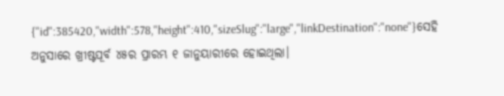{"id":385420,"width":578,"height":410,"sizeSlug":"large","linkDestination":"none"}ସେହି ଅନୁସାରେ ଖ୍ରୀଷ୍ଟପୂର୍ବ ୪୫ର ପ୍ରାରମ୍ଭ ୧ ଜାନୁୟାରୀରେ ହୋଇଥିଲା।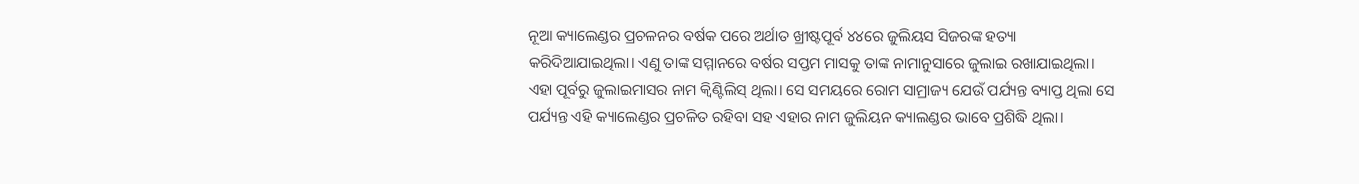ନୂଆ କ୍ୟାଲେଣ୍ଡର ପ୍ରଚଳନର ବର୍ଷକ ପରେ ଅର୍ଥାତ ଖ୍ରୀଷ୍ଟପୂର୍ବ ୪୪ରେ ଜୁଲିୟସ ସିଜରଙ୍କ ହତ୍ୟା କରିଦିଆଯାଇଥିଲା। ଏଣୁ ତାଙ୍କ ସମ୍ମାନରେ ବର୍ଷର ସପ୍ତମ ମାସକୁ ତାଙ୍କ ନାମାନୁସାରେ ଜୁଲାଇ ରଖାଯାଇଥିଲା। ଏହା ପୂର୍ବରୁ ଜୁଲାଇମାସର ନାମ କ୍ୱିଣ୍ଟିଲିସ୍ ଥିଲା। ସେ ସମୟରେ ରୋମ ସାମ୍ରାଜ୍ୟ ଯେଉଁ ପର୍ଯ୍ୟନ୍ତ ବ୍ୟାପ୍ତ ଥିଲା ସେ ପର୍ଯ୍ୟନ୍ତ ଏହି କ୍ୟାଲେଣ୍ଡର ପ୍ରଚଳିତ ରହିବା ସହ ଏହାର ନାମ ଜୁଲିୟନ କ୍ୟାଲଣ୍ଡର ଭାବେ ପ୍ରଶିଦ୍ଧି ଥିଲା।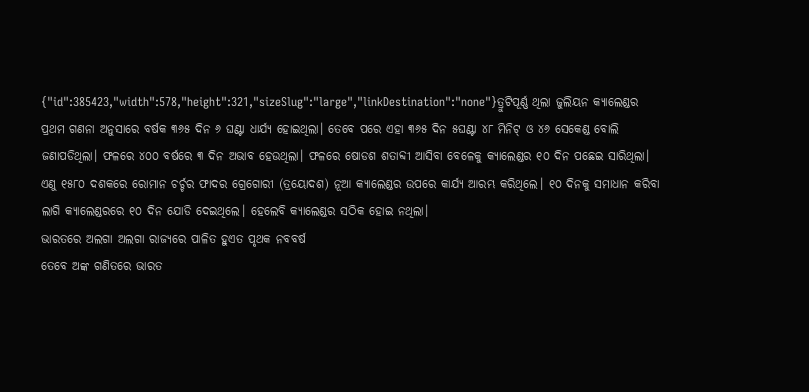{"id":385423,"width":578,"height":321,"sizeSlug":"large","linkDestination":"none"}ତ୍ରୁଟିପୂର୍ଣ୍ଣ ଥିଲା ଜୁଲିୟନ କ୍ୟାଲେଣ୍ଡର
ପ୍ରଥମ ଗଣନା ଅନୁସାରେ ବର୍ଷକ ୩୬୫ ଦିନ ୬ ଘଣ୍ଟା ଧାର୍ଯ୍ୟ ହୋଇଥିଲା। ତେବେ ପରେ ଏହା ୩୬୫ ଦିନ ୫ଘଣ୍ଟା ୪୮ ମିନିଟ୍ ଓ ୪୬ ସେକେଣ୍ଡ ବୋଲି ଜଣାପଡିଥିଲା। ଫଳରେ ୪୦୦ ବର୍ଷରେ ୩ ଦିନ ଅଭାବ ହେଉଥିଲା। ଫଳରେ ଷୋଡଶ ଶତାବ୍ଦୀ ଆସିବା ବେଳେକୁ କ୍ୟାଲେଣ୍ଡର ୧୦ ଦିନ ପଛେଇ ସାରିଥିଲା। ଏଣୁ ୧୫୮୦ ଦଶକରେ ରୋମାନ ଚର୍ଚ୍ଚର ଫାଦର ଗ୍ରେଗୋରୀ (ତ୍ରୟୋଦଶ) ନୂଆ କ୍ୟାଲେଣ୍ଡର ଉପରେ କାର୍ଯ୍ୟ ଆରମ୍ଭ କରିଥିଲେ। ୧୦ ଦିନକୁ ସମାଧାନ କରିବା ଲାଗି କ୍ୟାଲେଣ୍ଡରରେ ୧୦ ଦିନ ଯୋଡି ଦେଇଥିଲେ। ହେଲେବି କ୍ୟାଲେଣ୍ଡର ସଠିକ ହୋଇ ନଥିଲା।
ଭାରତରେ ଅଲଗା ଅଲଗା ରାଜ୍ୟରେ ପାଳିତ ହୁଏତ ପୃଥକ ନବବର୍ଷ
ତେବେ ଅଙ୍କ ଗଣିତରେ ଭାରତ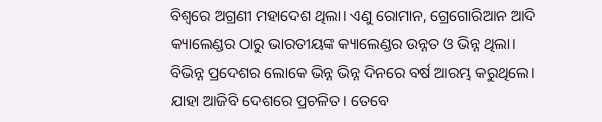ବିଶ୍ୱରେ ଅଗ୍ରଣୀ ମହାଦେଶ ଥିଲା। ଏଣୁ ରୋମାନ, ଗ୍ରେଗୋରିଆନ ଆଦି କ୍ୟାଲେଣ୍ଡର ଠାରୁ ଭାରତୀୟଙ୍କ କ୍ୟାଲେଣ୍ଡର ଉନ୍ନତ ଓ ଭିନ୍ନ ଥିଲା। ବିଭିନ୍ନ ପ୍ରଦେଶର ଲୋକେ ଭିନ୍ନ ଭିନ୍ନ ଦିନରେ ବର୍ଷ ଆରମ୍ଭ କରୁଥିଲେ। ଯାହା ଆଜିବି ଦେଶରେ ପ୍ରଚଳିତ। ତେବେ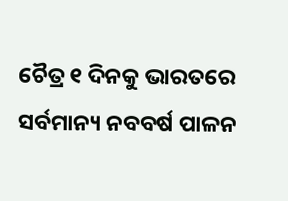ଚୈତ୍ର ୧ ଦିନକୁ ଭାରତରେ ସର୍ବମାନ୍ୟ ନବବର୍ଷ ପାଳନ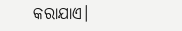କରାଯାଏ।